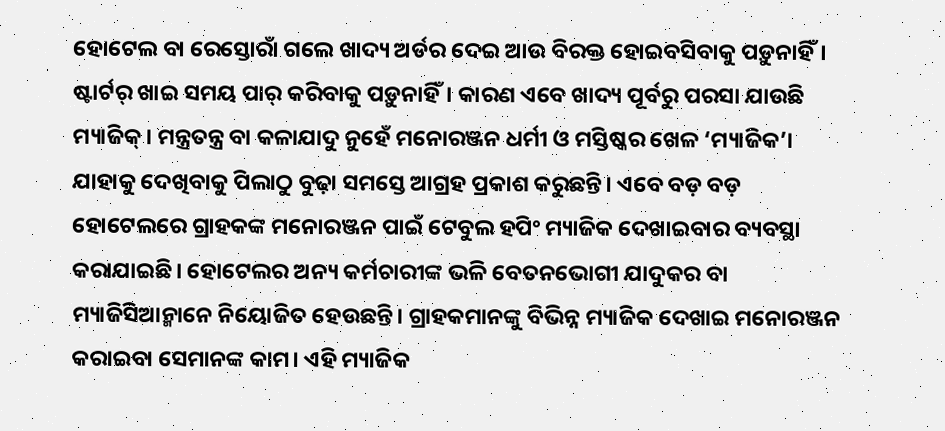ହୋଟେଲ ବା ରେସ୍ତୋରାଁ ଗଲେ ଖାଦ୍ୟ ଅର୍ଡର ଦେଇ ଆଉ ବିରକ୍ତ ହୋଇବସିବାକୁ ପଡ଼ୁନାହିଁ। ଷ୍ଟାର୍ଟର୍ ଖାଇ ସମୟ ପାର୍ କରିବାକୁ ପଡ଼ୁନାହିଁ। କାରଣ ଏବେ ଖାଦ୍ୟ ପୂର୍ବରୁ ପରସା ଯାଉଛି ମ୍ୟାଜିକ୍। ମନ୍ତ୍ରତନ୍ତ୍ର ବା କଳାଯାଦୁ ନୁହେଁ ମନୋରଞ୍ଜନ ଧର୍ମୀ ଓ ମସ୍ତିଷ୍କର ଖେଳ ‘ମ୍ୟାଜିକ’। ଯାହାକୁ ଦେଖିବାକୁ ପିଲାଠୁ ବୁଢ଼ା ସମସ୍ତେ ଆଗ୍ରହ ପ୍ରକାଶ କରୁଛନ୍ତି। ଏବେ ବଡ଼ ବଡ଼ ହୋଟେଲରେ ଗ୍ରାହକଙ୍କ ମନୋରଞ୍ଜନ ପାଇଁ ଟେବୁଲ ହପିଂ ମ୍ୟାଜିକ ଦେଖାଇବାର ବ୍ୟବସ୍ଥା କରାଯାଇଛି। ହୋଟେଲର ଅନ୍ୟ କର୍ମଚାରୀଙ୍କ ଭଳି ବେତନଭୋଗୀ ଯାଦୁକର ବା ମ୍ୟାଜିସିଆନ୍ମାନେ ନିୟୋଜିତ ହେଉଛନ୍ତି। ଗ୍ରାହକମାନଙ୍କୁ ବିଭିନ୍ନ ମ୍ୟାଜିକ ଦେଖାଇ ମନୋରଞ୍ଜନ କରାଇବା ସେମାନଙ୍କ କାମ। ଏହି ମ୍ୟାଜିକ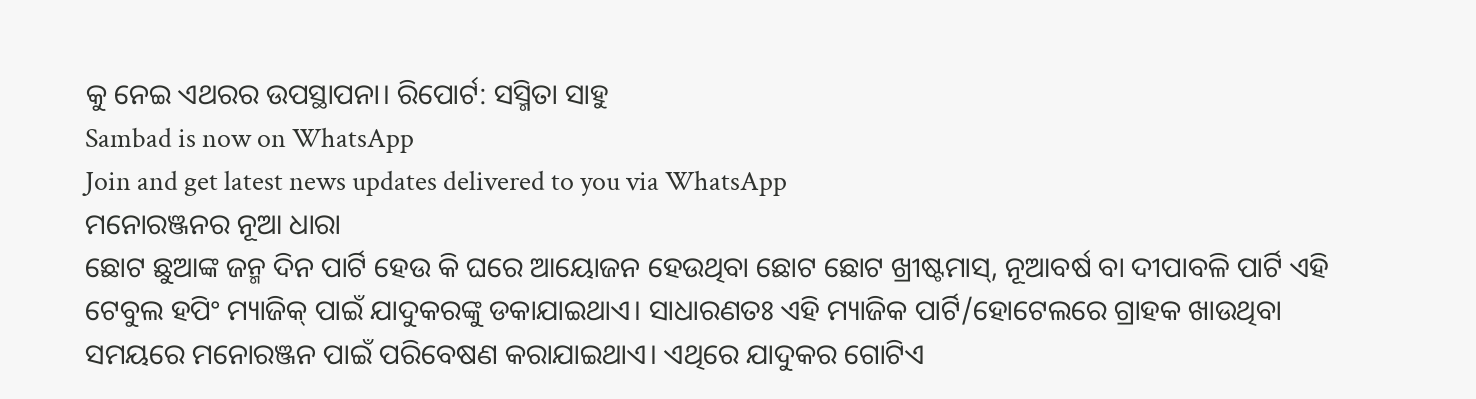କୁ ନେଇ ଏଥରର ଉପସ୍ଥାପନା। ରିପୋର୍ଟ: ସସ୍ମିତା ସାହୁ
Sambad is now on WhatsApp
Join and get latest news updates delivered to you via WhatsApp
ମନୋରଞ୍ଜନର ନୂଆ ଧାରା
ଛୋଟ ଛୁଆଙ୍କ ଜନ୍ମ ଦିନ ପାର୍ଟି ହେଉ କି ଘରେ ଆୟୋଜନ ହେଉଥିବା ଛୋଟ ଛୋଟ ଖ୍ରୀଷ୍ଟମାସ୍, ନୂଆବର୍ଷ ବା ଦୀପାବଳି ପାର୍ଟି ଏହି ଟେବୁଲ ହପିଂ ମ୍ୟାଜିକ୍ ପାଇଁ ଯାଦୁକରଙ୍କୁ ଡକାଯାଇଥାଏ। ସାଧାରଣତଃ ଏହି ମ୍ୟାଜିକ ପାର୍ଟି/ହୋଟେଲରେ ଗ୍ରାହକ ଖାଉଥିବା ସମୟରେ ମନୋରଞ୍ଜନ ପାଇଁ ପରିବେଷଣ କରାଯାଇଥାଏ। ଏଥିରେ ଯାଦୁକର ଗୋଟିଏ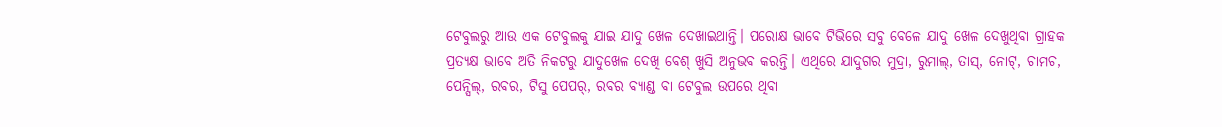ଟେବୁଲରୁ ଆଉ ଏକ ଟେବୁଲକୁ ଯାଇ ଯାଦୁ ଖେଳ ଦେଖାଇଥାନ୍ତି। ପରୋକ୍ଷ ଭାବେ ଟିଭିରେ ସବୁ ବେଳେ ଯାଦୁ ଖେଳ ଦେଖୁଥିବା ଗ୍ରାହକ ପ୍ରତ୍ୟକ୍ଷ ଭାବେ ଅତି ନିକଟରୁ ଯାଦୁଖେଳ ଦେଖି ବେଶ୍ ଖୁସି ଅନୁଭବ କରନ୍ତି। ଏଥିରେ ଯାଦୁଗର ମୁଦ୍ରା, ରୁମାଲ୍, ତାସ୍, ନୋଟ୍, ଚାମଚ, ପେନ୍ସିଲ୍, ରବର, ଟିସୁ ପେପର୍, ରବର ବ୍ୟାଣ୍ଡ ବା ଟେବୁଲ ଉପରେ ଥିବା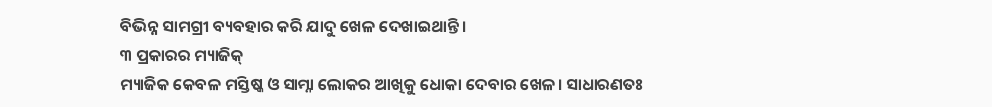ବିଭିନ୍ନ ସାମଗ୍ରୀ ବ୍ୟବହାର କରି ଯାଦୁ ଖେଳ ଦେଖାଇଥାନ୍ତି।
୩ ପ୍ରକାରର ମ୍ୟାଜିକ୍
ମ୍ୟାଜିକ କେବଳ ମସ୍ତିଷ୍କ ଓ ସାମ୍ନା ଲୋକର ଆଖିକୁ ଧୋକା ଦେବାର ଖେଳ। ସାଧାରଣତଃ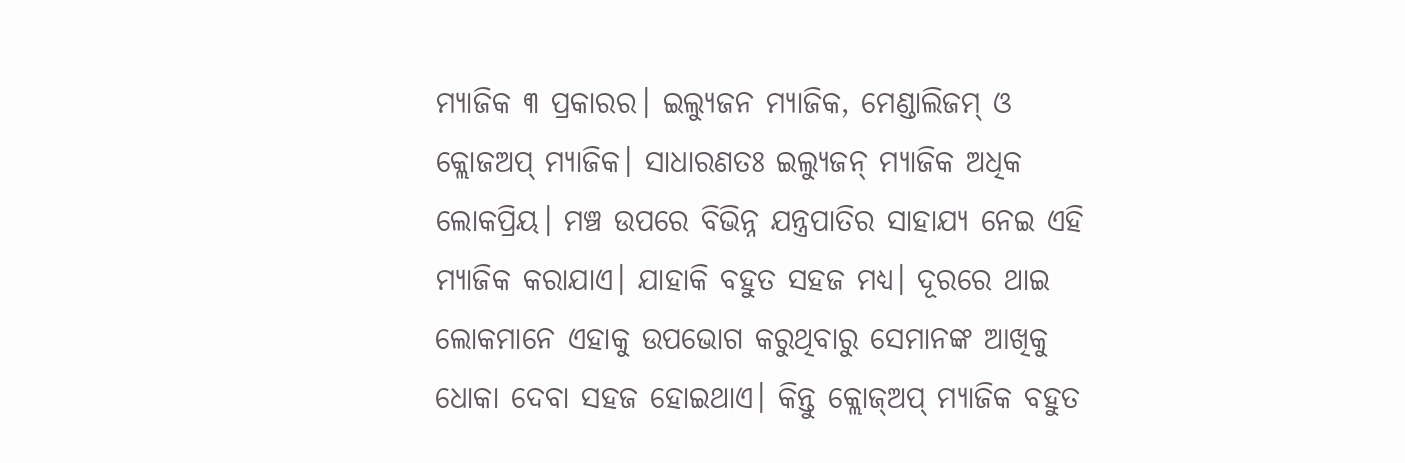ମ୍ୟାଜିକ ୩ ପ୍ରକାରର। ଇଲ୍ୟୁଜନ ମ୍ୟାଜିକ, ମେଣ୍ଡାଲିଜମ୍ ଓ କ୍ଲୋଜଅପ୍ ମ୍ୟାଜିକ। ସାଧାରଣତଃ ଇଲ୍ୟୁଜନ୍ ମ୍ୟାଜିକ ଅଧିକ ଲୋକପ୍ରିୟ। ମଞ୍ଚ ଉପରେ ବିଭିନ୍ନ ଯନ୍ତ୍ରପାତିର ସାହାଯ୍ୟ ନେଇ ଏହି ମ୍ୟାଜିକ କରାଯାଏ। ଯାହାକି ବହୁତ ସହଜ ମଧ୍ୟ। ଦୂରରେ ଥାଇ ଲୋକମାନେ ଏହାକୁ ଉପଭୋଗ କରୁଥିବାରୁ ସେମାନଙ୍କ ଆଖିକୁ ଧୋକା ଦେବା ସହଜ ହୋଇଥାଏ। କିନ୍ତୁ କ୍ଲୋଜ୍ଅପ୍ ମ୍ୟାଜିକ ବହୁତ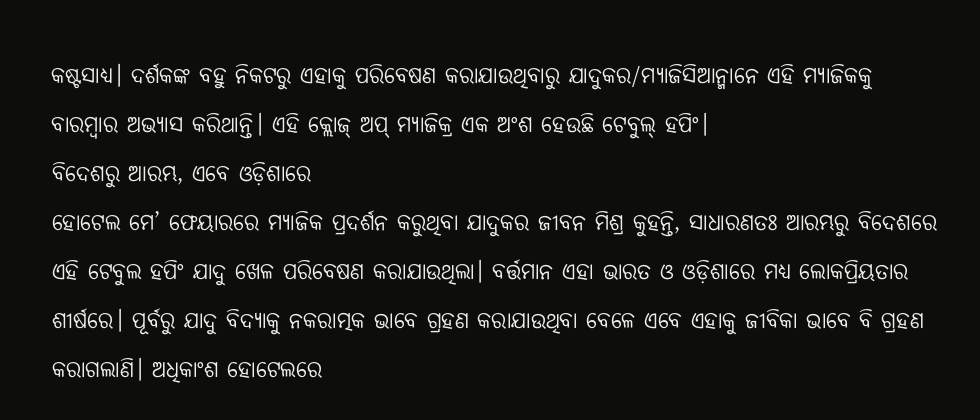କଷ୍ଟସାଧ୍ୟ। ଦର୍ଶକଙ୍କ ବହୁ ନିକଟରୁ ଏହାକୁ ପରିବେଷଣ କରାଯାଉଥିବାରୁ ଯାଦୁକର/ମ୍ୟାଜିସିଆନ୍ମାନେ ଏହି ମ୍ୟାଜିକକୁ ବାରମ୍ବାର ଅଭ୍ୟାସ କରିଥାନ୍ତି। ଏହି କ୍ଲୋଜ୍ ଅପ୍ ମ୍ୟାଜିକ୍ର ଏକ ଅଂଶ ହେଉଛି ଟେବୁଲ୍ ହପିଂ।
ବିଦେଶରୁ ଆରମ୍ଭ, ଏବେ ଓଡ଼ିଶାରେ
ହୋଟେଲ ମେ’ ଫେୟାରରେ ମ୍ୟାଜିକ ପ୍ରଦର୍ଶନ କରୁଥିବା ଯାଦୁକର ଜୀବନ ମିଶ୍ର କୁହନ୍ତି, ସାଧାରଣତଃ ଆରମ୍ଭରୁ ବିଦେଶରେ ଏହି ଟେବୁଲ ହପିଂ ଯାଦୁ ଖେଳ ପରିବେଷଣ କରାଯାଉଥିଲା। ବର୍ତ୍ତମାନ ଏହା ଭାରତ ଓ ଓଡ଼ିଶାରେ ମଧ୍ୟ ଲୋକପ୍ରିୟତାର ଶୀର୍ଷରେ। ପୂର୍ବରୁ ଯାଦୁ ବିଦ୍ୟାକୁ ନକରାତ୍ମକ ଭାବେ ଗ୍ରହଣ କରାଯାଉଥିବା ବେଳେ ଏବେ ଏହାକୁ ଜୀବିକା ଭାବେ ବି ଗ୍ରହଣ କରାଗଲାଣି। ଅଧିକାଂଶ ହୋଟେଲରେ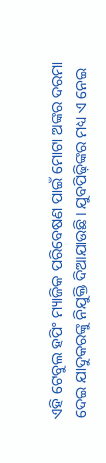ଏହି ଟେବୁଲ ହପିଂ ମ୍ୟାଜିକ ପରିବେଷଣ ପାଇଁ ମୋଟା ଅଙ୍କର ଦରମା ଦେଇ ଯାଦୁକରଙ୍କୁ ନିଯୁକ୍ତି ଦିଆଯାଉଛି। ଯୁବପିଢ଼ିଙ୍କର ମଧ୍ୟ ଏ ନେଇ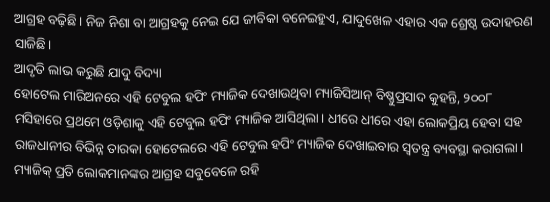ଆଗ୍ରହ ବଢ଼ିଛି। ନିଜ ନିଶା ବା ଆଗ୍ରହକୁ ନେଇ ଯେ ଜୀବିକା ବନେଇହୁଏ, ଯାଦୁଖେଳ ଏହାର ଏକ ଶ୍ରେଷ୍ଠ ଉଦାହରଣ ସାଜିଛି।
ଆଦୃତି ଲାଭ କରୁଛି ଯାଦୁ ବିଦ୍ୟା
ହୋଟେଲ ମାରିଅନରେ ଏହି ଟେବୁଲ ହପିଂ ମ୍ୟାଜିକ ଦେଖାଉଥିବା ମ୍ୟାଜିସିଆନ୍ ବିଷ୍ଣୁପ୍ରସାଦ କୁହନ୍ତି, ୨୦୦୮ ମସିହାରେ ପ୍ରଥମେ ଓଡ଼ିଶାକୁ ଏହି ଟେବୁଲ ହପିଂ ମ୍ୟାଜିକ ଆସିଥିଲା। ଧୀରେ ଧୀରେ ଏହା ଲୋକପ୍ରିୟ ହେବା ସହ ରାଜଧାନୀର ବିଭିନ୍ନ ତାରକା ହୋଟେଲରେ ଏହି ଟେବୁଲ ହପିଂ ମ୍ୟାଜିକ ଦେଖାଇବାର ସ୍ବତନ୍ତ୍ର ବ୍ୟବସ୍ଥା କରାଗଲା। ମ୍ୟାଜିକ୍ ପ୍ରତି ଲୋକମାନଙ୍କର ଆଗ୍ରହ ସବୁବେଳେ ରହି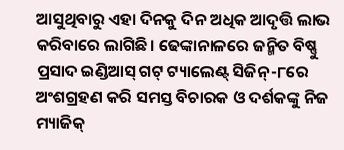ଆସୁଥିବାରୁ ଏହା ଦିନକୁ ଦିନ ଅଧିକ ଆଦୃତ୍ତି ଲାଭ କରିବାରେ ଲାଗିଛି। ଢେଙ୍କାନାଳରେ ଜନ୍ମିତ ବିଷ୍ଣୁ ପ୍ରସାଦ ଇଣ୍ଡିଆସ୍ ଗଟ୍ ଟ୍ୟାଲେଣ୍ଟ୍ ସିଜିନ୍-୮ରେ ଅଂଶଗ୍ରହଣ କରି ସମସ୍ତ ବିଚାରକ ଓ ଦର୍ଶକଙ୍କୁ ନିଜ ମ୍ୟାଜିକ୍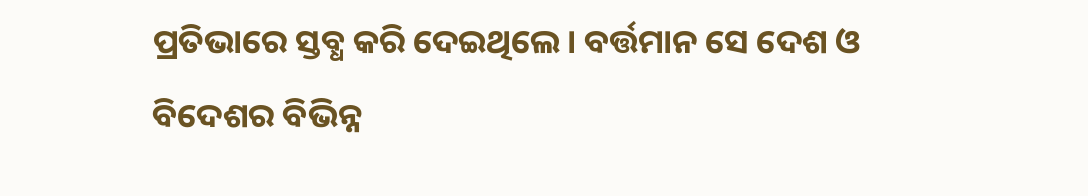ପ୍ରତିଭାରେ ସ୍ତବ୍ଧ କରି ଦେଇଥିଲେ। ବର୍ତ୍ତମାନ ସେ ଦେଶ ଓ ବିଦେଶର ବିଭିନ୍ନ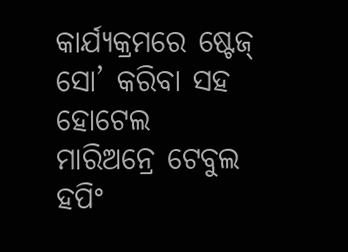କାର୍ଯ୍ୟକ୍ରମରେ ଷ୍ଟେଜ୍ ସୋ’ କରିବା ସହ ହୋଟେଲ ମାରିଅନ୍ରେ ଟେବୁଲ ହପିଂ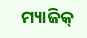ମ୍ୟାଜିକ୍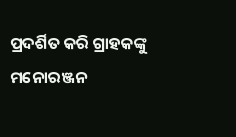ପ୍ରଦର୍ଶିତ କରି ଗ୍ରାହକଙ୍କୁ ମନୋରଞ୍ଜନ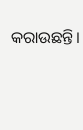କରାଉଛନ୍ତି।